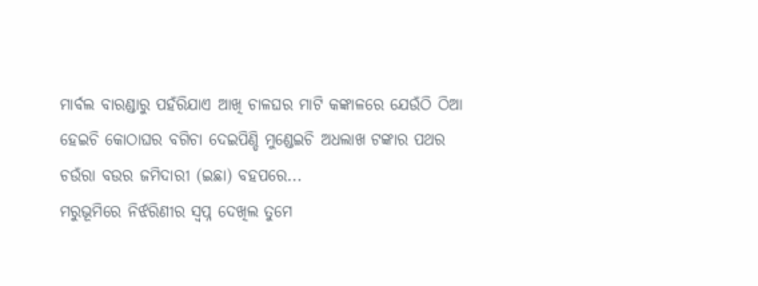ମାର୍ବଲ ବାରଣ୍ଡାରୁ ପହଁରିଯାଏ ଆଖି ଚାଳଘର ମାଟି କଙ୍କାଳରେ ଯେଉଁଠି ଠିଆ ହେଇଚି କୋଠାଘର ବଗିଚା ଦେଇପିଣ୍ଡି ମୁଣ୍ଡେଇଚି ଅଧଲାଖ ଟଙ୍କାର ପଥର ଚଉଁରା ବଉର ଜମିଦାରୀ (ଇଛା) ବହପରେ...
ମରୁଭୂମିରେ ନିର୍ଝରିଣୀର ସ୍ଵପ୍ନ ଦେଖିଲ ତୁମେ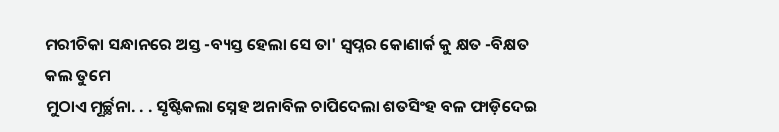ମରୀଚିକା ସନ୍ଧାନରେ ଅସ୍ତ -ବ୍ୟସ୍ତ ହେଲା ସେ ତା' ସ୍ଵପ୍ନର କୋଣାର୍କ କୁ କ୍ଷତ -ବିକ୍ଷତ କଲ ତୁମେ
ମୁଠାଏ ମୂର୍ଚ୍ଛନା. . . ସୃଷ୍ଟିକଲା ସ୍ନେହ ଅନାବିଳ ଚାପିଦେଲା ଶତସିଂହ ବଳ ଫାଡ଼ିଦେଇ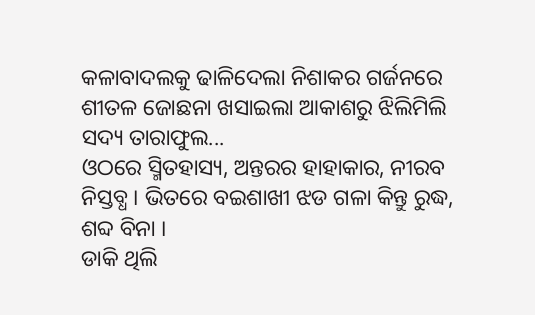କଳାବାଦଲକୁ ଢାଳିଦେଲା ନିଶାକର ଗର୍ଜନରେ ଶୀତଳ ଜୋଛନା ଖସାଇଲା ଆକାଶରୁ ଝିଲିମିଲି ସଦ୍ୟ ତାରାଫୁଲ...
ଓଠରେ ସ୍ମିତହାସ୍ୟ, ଅନ୍ତରର ହାହାକାର, ନୀରବ ନିସ୍ତବ୍ଧ । ଭିତରେ ବଇଶାଖୀ ଝଡ ଗଳା କିନ୍ତୁ ରୁଦ୍ଧ, ଶବ୍ଦ ବିନା ।
ଡାକି ଥିଲି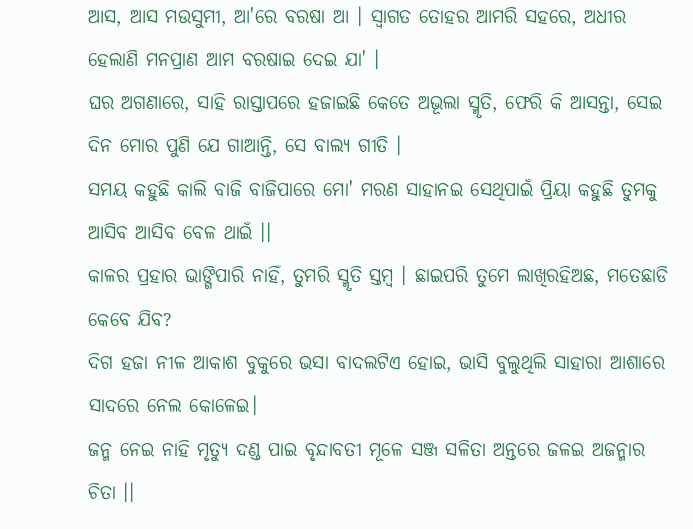ଆସ, ଆସ ମଉସୁମୀ, ଆ'ରେ ବରଷା ଆ । ସ୍ୱାଗତ ତୋହର ଆମରି ସହରେ, ଅଧୀର ହେଲାଣି ମନପ୍ରାଣ ଆମ ବରଷାଇ ଦେଇ ଯା' ।
ଘର ଅଗଣାରେ, ସାହି ରାସ୍ତାପରେ ହଜାଇଛି କେତେ ଅଭୂଲା ସ୍ମୃତି, ଫେରି କି ଆସନ୍ତା, ସେଇ ଦିନ ମୋର ପୁଣି ଯେ ଗାଆନ୍ତି, ସେ ବାଲ୍ୟ ଗୀତି ।
ସମୟ କହୁଛି କାଲି ବାଜି ବାଜିପାରେ ମୋ' ମରଣ ସାହାନଇ ସେଥିପାଇଁ ପ୍ରିୟା କହୁଛି ତୁମକୁ ଆସିବ ଆସିବ ବେଳ ଥାଇଁ ।।
କାଳର ପ୍ରହାର ଭାଙ୍ଗିପାରି ନାହିଁ, ତୁମରି ସ୍ମୃତି ସ୍ତମ୍ବ । ଛାଇପରି ତୁମେ ଲାଖିରହିଅଛ, ମତେଛାଡି କେବେ ଯିବ?
ଦିଗ ହଜା ନୀଳ ଆକାଶ ବୁକୁରେ ଭସା ବାଦଲଟିଏ ହୋଇ, ଭାସି ବୁଲୁଥିଲି ସାହାରା ଆଶାରେ ସାଦରେ ନେଲ କୋଳେଇ।
ଜନ୍ମ ନେଇ ନାହି ମୃତ୍ୟୁ ଦଣ୍ଡ ପାଇ ବୃନ୍ଦାବତୀ ମୂଳେ ସଞ୍ଜ ସଳିତା ଅନ୍ତରେ ଜଳଇ ଅଜନ୍ମାର ଚିତା ।।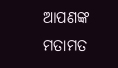ଆପଣଙ୍କ ମତାମତ